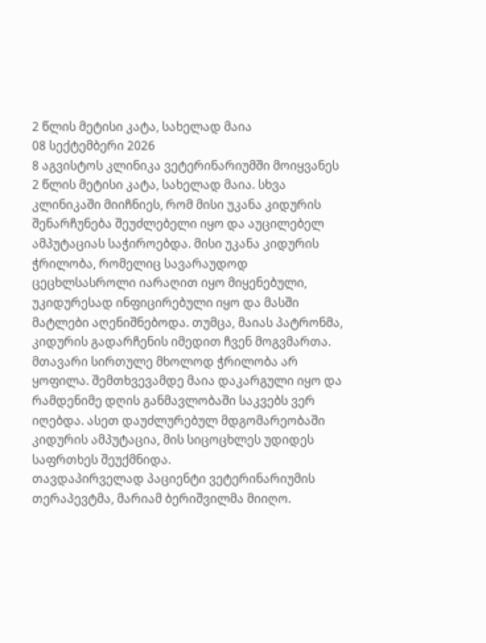2 წლის მეტისი კატა, სახელად მაია
08 სექტემბერი 2026
8 აგვისტოს კლინიკა ვეტერინარიუმში მოიყვანეს 2 წლის მეტისი კატა, სახელად მაია. სხვა კლინიკაში მიიჩნიეს, რომ მისი უკანა კიდურის შენარჩუნება შეუძლებელი იყო და აუცილებელ ამპუტაციას საჭიროებდა. მისი უკანა კიდურის ჭრილობა, რომელიც სავარაუდოდ ცეცხლსასროლი იარაღით იყო მიყენებული, უკიდურესად ინფიცირებული იყო და მასში მატლები აღენიშნებოდა. თუმცა, მაიას პატრონმა, კიდურის გადარჩენის იმედით ჩვენ მოგვმართა.
მთავარი სირთულე მხოლოდ ჭრილობა არ ყოფილა. შემთხვევამდე მაია დაკარგული იყო და რამდენიმე დღის განმავლობაში საკვებს ვერ იღებდა. ასეთ დაუძლურებულ მდგომარეობაში კიდურის ამპუტაცია, მის სიცოცხლეს უდიდეს საფრთხეს შეუქმნიდა.
თავდაპირველად პაციენტი ვეტერინარიუმის თერაპევტმა, მარიამ ბერიშვილმა მიიღო.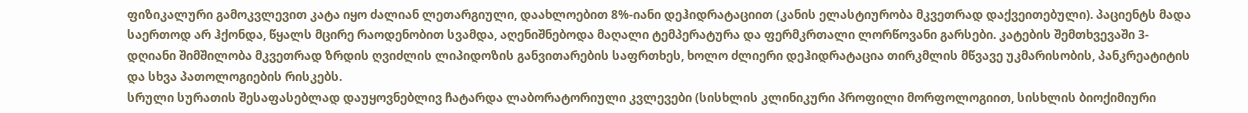ფიზიკალური გამოკვლევით კატა იყო ძალიან ლეთარგიული, დაახლოებით 8%-იანი დეჰიდრატაციით (კანის ელასტიურობა მკვეთრად დაქვეითებული). პაციენტს მადა საერთოდ არ ჰქონდა, წყალს მცირე რაოდენობით სვამდა, აღენიშნებოდა მაღალი ტემპერატურა და ფერმკრთალი ლორწოვანი გარსები. კატების შემთხვევაში 3-დღიანი შიმშილობა მკვეთრად ზრდის ღვიძლის ლიპიდოზის განვითარების საფრთხეს, ხოლო ძლიერი დეჰიდრატაცია თირკმლის მწვავე უკმარისობის, პანკრეატიტის და სხვა პათოლოგიების რისკებს.
სრული სურათის შესაფასებლად დაუყოვნებლივ ჩატარდა ლაბორატორიული კვლევები (სისხლის კლინიკური პროფილი მორფოლოგიით, სისხლის ბიოქიმიური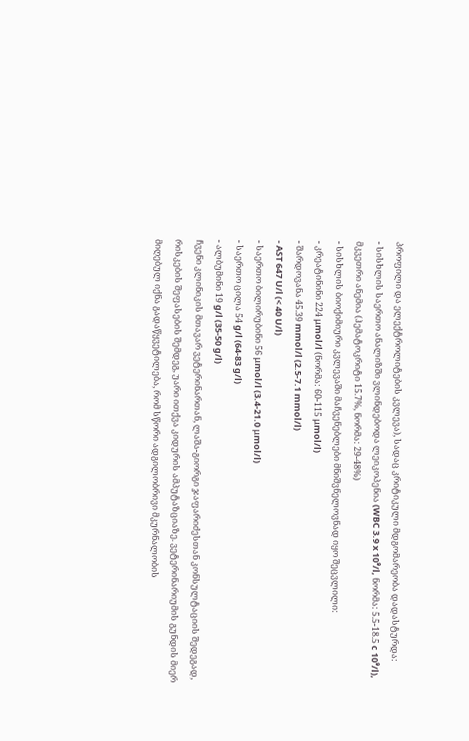პროფილი და ელექტროლიტების კვლევა), სადაც კრიტიკული მდგომარეობა დადასტურდა:
- სისხლის საერთო ანალიზში ვლინდებოდა ლეიკოპენია (WBC 3.9 x 10⁹/l, ნორმა: 5.5-18.5 c 10⁹/l), მკვეთრი ანემია (ჰემატოკრიტი 15.7%, ნორმა: 29-48%)
- სისხლის ბიოქიმიური კვლევაში მაჩვენებლები მნიშვნელოვნად იყო შეცვლილი:
- კრეატინინი 224 μmol/l (ნორმა: 60-115 μmol/l)
- შარდოვანა 45.39 mmol/l (2.5-7.1 mmol/l)
- AST 647 U/l (< 40 U/l)
- საერთო ბილირუბინი 56 μmol/l (3.4-21.0 μmol/l)
- საერთო ცილა 54 g/l (64-83 g/l)
- ალბუმინი 19 g/l (35-50 g/l)
ჩვენი კლინიკის მთავარ ვეტერინართან, ლაშა-გიორგი ჯაფარიძესთან კონსულტაციის შედეგად, რისკების შეფასების შემდეგ, უარი ითქვა კიდურის ამპუტაზციაზე. ვეტერინარიუმის გუნდის მიერ მიღებულ იქნა გადაწყვეტილება, რომ სწორი ადგილობრივი მკურნალობის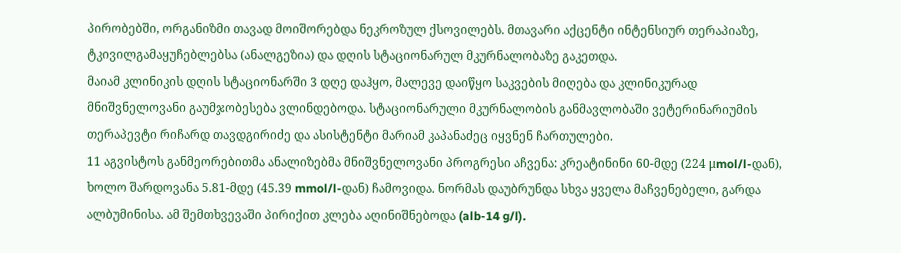პირობებში, ორგანიზმი თავად მოიშორებდა ნეკროზულ ქსოვილებს. მთავარი აქცენტი ინტენსიურ თერაპიაზე, ტკივილგამაყუჩებლებსა (ანალგეზია) და დღის სტაციონარულ მკურნალობაზე გაკეთდა.
მაიამ კლინიკის დღის სტაციონარში 3 დღე დაჰყო, მალევე დაიწყო საკვების მიღება და კლინიკურად მნიშვნელოვანი გაუმჯობესება ვლინდებოდა. სტაციონარული მკურნალობის განმავლობაში ვეტერინარიუმის თერაპევტი რიჩარდ თავდგირიძე და ასისტენტი მარიამ კაპანაძეც იყვნენ ჩართულები.
11 აგვისტოს განმეორებითმა ანალიზებმა მნიშვნელოვანი პროგრესი აჩვენა: კრეატინინი 60-მდე (224 μmol/l-დან), ხოლო შარდოვანა 5.81-მდე (45.39 mmol/l-დან) ჩამოვიდა. ნორმას დაუბრუნდა სხვა ყველა მაჩვენებელი, გარდა ალბუმინისა. ამ შემთხვევაში პირიქით კლება აღინიშნებოდა (alb-14 g/l).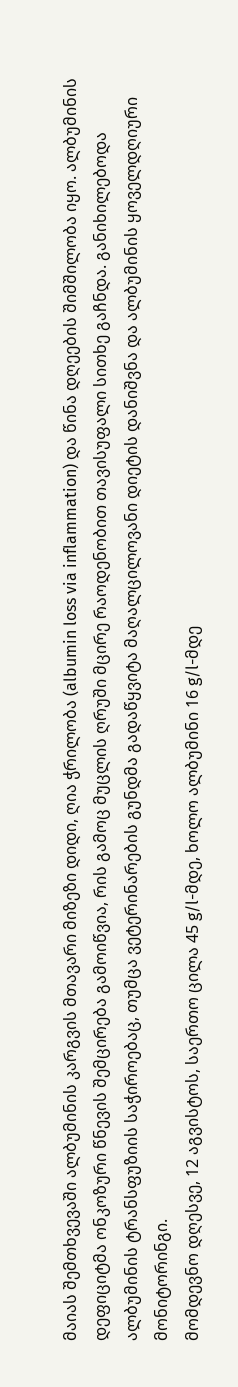მაიას შემთხვევაში ალბუმინის კარგვის მთავარი მიზეზი დიდი, ღია ჭრილობა (albumin loss via inflammation) და წინა დღეების შიმშილობა იყო. ალბუმინის დეფიციტმა ონკოზური წნევის შემცირება გამოიწვია, რის გამოც მუცლის ღრუში მცირე რაოდენობით თავისუფალი სითხე გაჩნდა. განიხილებოდა ალბუმინის ტრანსფუზიის საჭიროებაც, თუმცა ვეტერინარების გუნდმა გადაწყვიტა მაღალცილოვანი დიეტის დანიშვნა და ალბუმინის ყოველდღიური მონიტორინგი.
მომდევნო დღესვე, 12 აგვისტოს, საერთო ცილა 45 g/l-მდე, ხოლო ალბუმინი 16 g/l-მდე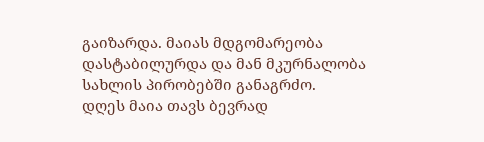გაიზარდა. მაიას მდგომარეობა დასტაბილურდა და მან მკურნალობა სახლის პირობებში განაგრძო.
დღეს მაია თავს ბევრად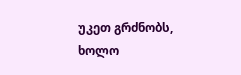უკეთ გრძნობს, ხოლო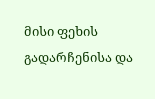მისი ფეხის გადარჩენისა და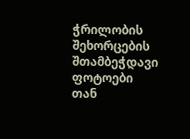ჭრილობის შეხორცების შთამბეჭდავი ფოტოები თან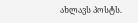ახლავს პოსტს.